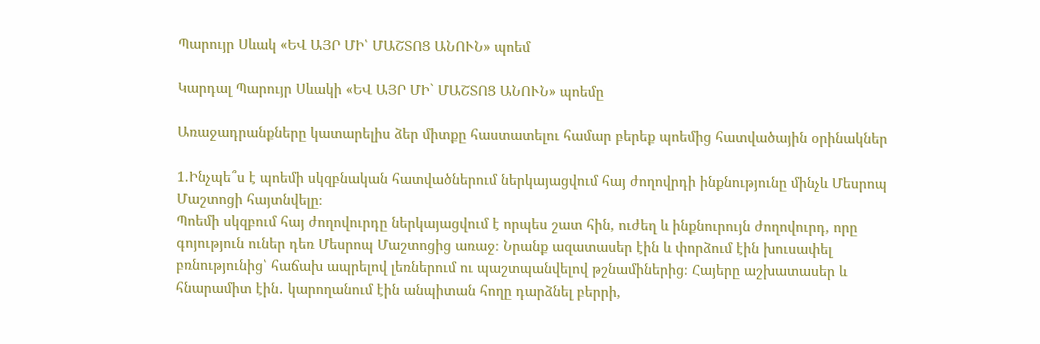Պարույր Սևակ «ԵՎ ԱՅՐ ՄԻ՝ ՄԱՇՏՈՑ ԱՆՈՒՆ» պոեմ

Կարդալ Պարույր Սևակի «ԵՎ ԱՅՐ ՄԻ` ՄԱՇՏՈՑ ԱՆՈՒՆ» պոեմը

Առաջադրանքները կատարելիս ձեր միտքը հաստատելու համար բերեք պոեմից հատվածային օրինակներ

1.Ինչպե՞ս է պոեմի սկզբնական հատվածներում ներկայացվում հայ ժողովրդի ինքնությունը մինչև Մեսրոպ Մաշտոցի հայտնվելը։
Պոեմի սկզբում հայ ժողովուրդը ներկայացվում է որպես շատ հին, ուժեղ և ինքնուրույն ժողովուրդ, որը գոյություն ուներ դեռ Մեսրոպ Մաշտոցից առաջ։ Նրանք ազատասեր էին և փորձում էին խուսափել բռնությունից՝ հաճախ ապրելով լեռներում ու պաշտպանվելով թշնամիներից։ Հայերը աշխատասեր և հնարամիտ էին․ կարողանում էին անպիտան հողը դարձնել բերրի,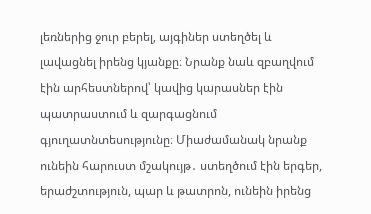լեռներից ջուր բերել, այգիներ ստեղծել և լավացնել իրենց կյանքը։ Նրանք նաև զբաղվում էին արհեստներով՝ կավից կարասներ էին պատրաստում և զարգացնում գյուղատնտեսությունը։ Միաժամանակ նրանք ունեին հարուստ մշակույթ․ ստեղծում էին երգեր, երաժշտություն, պար և թատրոն, ունեին իրենց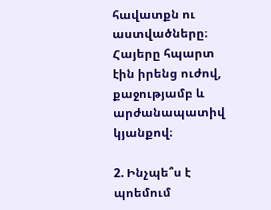հավատքն ու աստվածները։ Հայերը հպարտ էին իրենց ուժով, քաջությամբ և արժանապատիվ կյանքով։

2. Ինչպե՞ս է պոեմում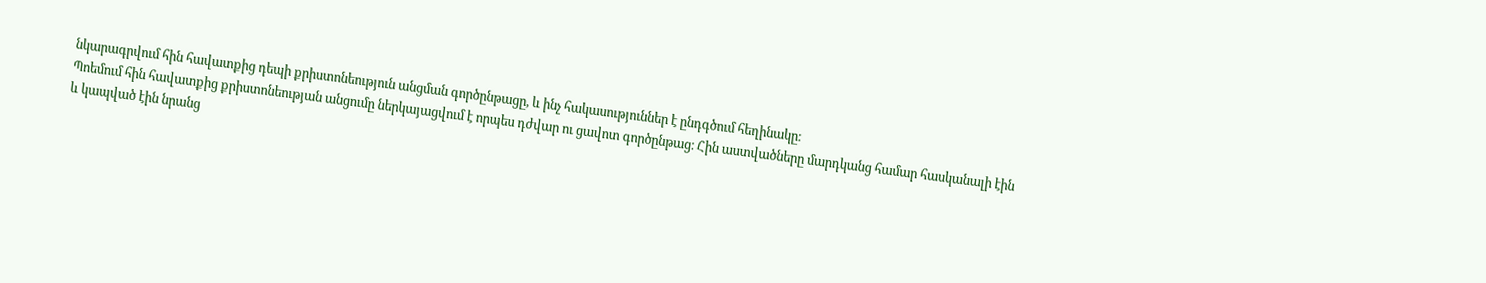նկարագրվում հին հավատքից դեպի քրիստոնեություն անցման գործընթացը, և ինչ հակասություններ է ընդգծում հեղինակը։
Պոեմում հին հավատքից քրիստոնեության անցումը ներկայացվում է որպես դժվար ու ցավոտ գործընթաց։ Հին աստվածները մարդկանց համար հասկանալի էին և կապված էին նրանց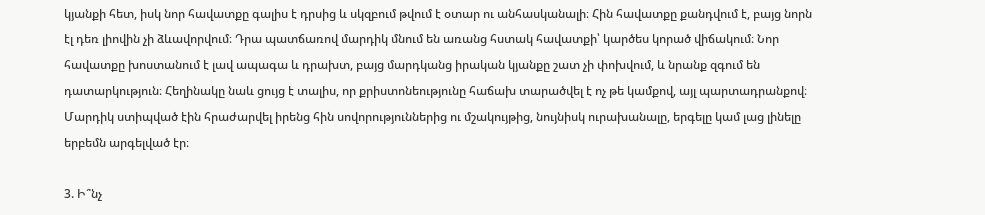կյանքի հետ, իսկ նոր հավատքը գալիս է դրսից և սկզբում թվում է օտար ու անհասկանալի։ Հին հավատքը քանդվում է, բայց նորն էլ դեռ լիովին չի ձևավորվում։ Դրա պատճառով մարդիկ մնում են առանց հստակ հավատքի՝ կարծես կորած վիճակում։ Նոր հավատքը խոստանում է լավ ապագա և դրախտ, բայց մարդկանց իրական կյանքը շատ չի փոխվում, և նրանք զգում են դատարկություն։ Հեղինակը նաև ցույց է տալիս, որ քրիստոնեությունը հաճախ տարածվել է ոչ թե կամքով, այլ պարտադրանքով։ Մարդիկ ստիպված էին հրաժարվել իրենց հին սովորություններից ու մշակույթից, նույնիսկ ուրախանալը, երգելը կամ լաց լինելը երբեմն արգելված էր։

3. Ի՞նչ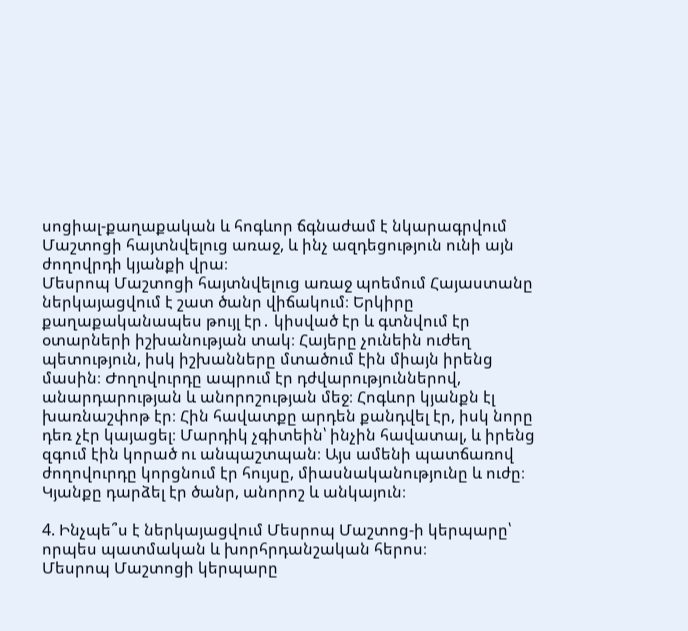սոցիալ-քաղաքական և հոգևոր ճգնաժամ է նկարագրվում Մաշտոցի հայտնվելուց առաջ, և ինչ ազդեցություն ունի այն ժողովրդի կյանքի վրա։
Մեսրոպ Մաշտոցի հայտնվելուց առաջ պոեմում Հայաստանը ներկայացվում է շատ ծանր վիճակում։ Երկիրը քաղաքականապես թույլ էր․ կիսված էր և գտնվում էր օտարների իշխանության տակ։ Հայերը չունեին ուժեղ պետություն, իսկ իշխանները մտածում էին միայն իրենց մասին։ Ժողովուրդը ապրում էր դժվարություններով, անարդարության և անորոշության մեջ։ Հոգևոր կյանքն էլ խառնաշփոթ էր։ Հին հավատքը արդեն քանդվել էր, իսկ նորը դեռ չէր կայացել։ Մարդիկ չգիտեին՝ ինչին հավատալ, և իրենց զգում էին կորած ու անպաշտպան։ Այս ամենի պատճառով ժողովուրդը կորցնում էր հույսը, միասնականությունը և ուժը։ Կյանքը դարձել էր ծանր, անորոշ և անկայուն։

4. Ինչպե՞ս է ներկայացվում Մեսրոպ Մաշտոց-ի կերպարը՝ որպես պատմական և խորհրդանշական հերոս։
Մեսրոպ Մաշտոցի կերպարը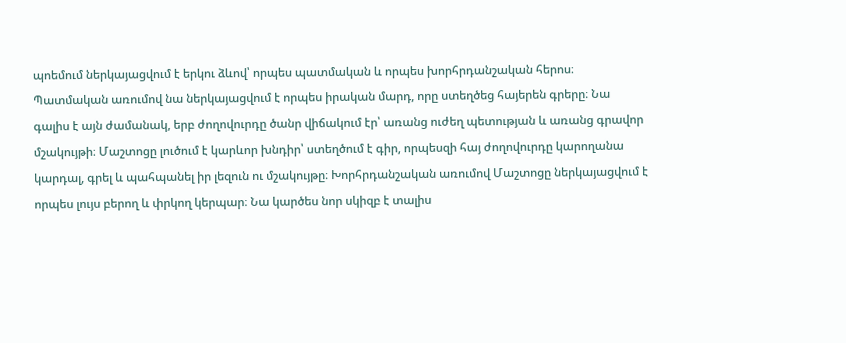պոեմում ներկայացվում է երկու ձևով՝ որպես պատմական և որպես խորհրդանշական հերոս։ Պատմական առումով նա ներկայացվում է որպես իրական մարդ, որը ստեղծեց հայերեն գրերը։ Նա գալիս է այն ժամանակ, երբ ժողովուրդը ծանր վիճակում էր՝ առանց ուժեղ պետության և առանց գրավոր մշակույթի։ Մաշտոցը լուծում է կարևոր խնդիր՝ ստեղծում է գիր, որպեսզի հայ ժողովուրդը կարողանա կարդալ, գրել և պահպանել իր լեզուն ու մշակույթը։ Խորհրդանշական առումով Մաշտոցը ներկայացվում է որպես լույս բերող և փրկող կերպար։ Նա կարծես նոր սկիզբ է տալիս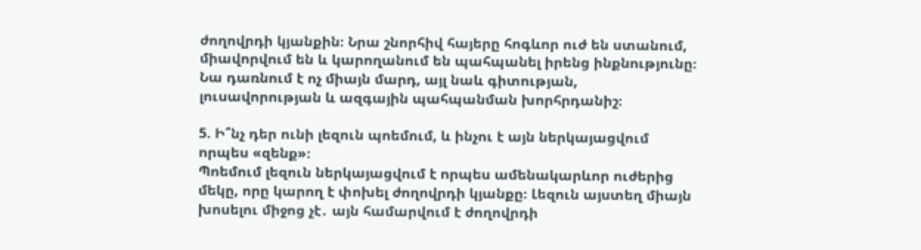ժողովրդի կյանքին։ Նրա շնորհիվ հայերը հոգևոր ուժ են ստանում, միավորվում են և կարողանում են պահպանել իրենց ինքնությունը։ Նա դառնում է ոչ միայն մարդ, այլ նաև գիտության, լուսավորության և ազգային պահպանման խորհրդանիշ։

5. Ի՞նչ դեր ունի լեզուն պոեմում, և ինչու է այն ներկայացվում որպես «զենք»։
Պոեմում լեզուն ներկայացվում է որպես ամենակարևոր ուժերից մեկը, որը կարող է փոխել ժողովրդի կյանքը։ Լեզուն այստեղ միայն խոսելու միջոց չէ․ այն համարվում է ժողովրդի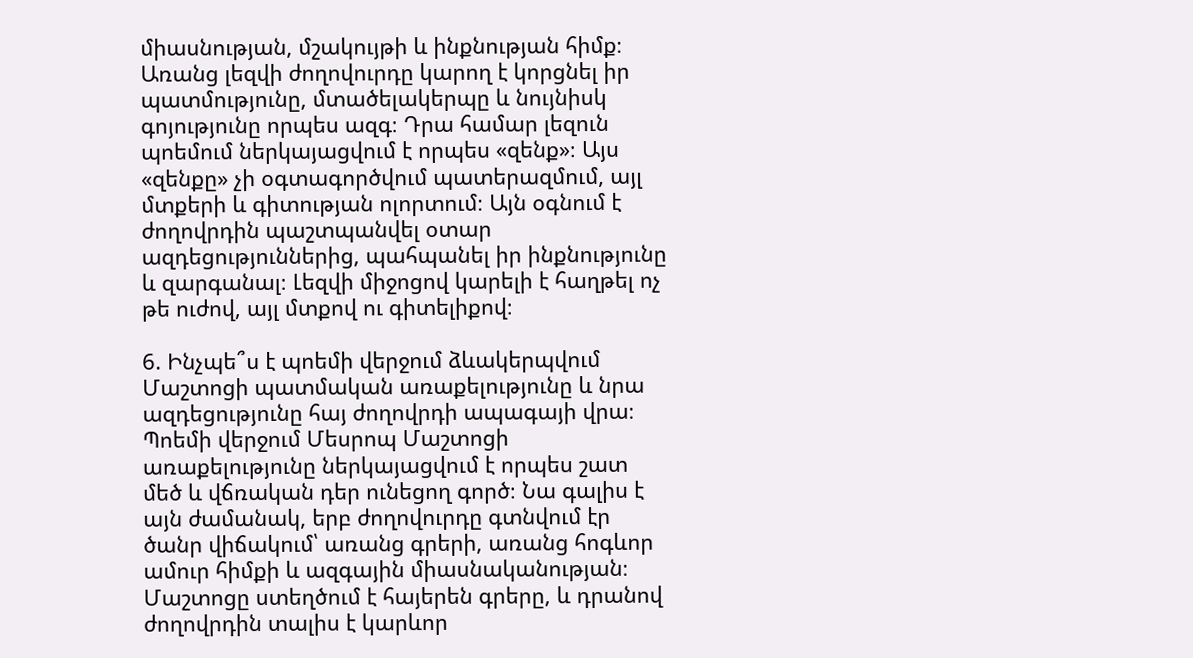միասնության, մշակույթի և ինքնության հիմք։ Առանց լեզվի ժողովուրդը կարող է կորցնել իր պատմությունը, մտածելակերպը և նույնիսկ գոյությունը որպես ազգ։ Դրա համար լեզուն պոեմում ներկայացվում է որպես «զենք»։ Այս «զենքը» չի օգտագործվում պատերազմում, այլ մտքերի և գիտության ոլորտում։ Այն օգնում է ժողովրդին պաշտպանվել օտար ազդեցություններից, պահպանել իր ինքնությունը և զարգանալ։ Լեզվի միջոցով կարելի է հաղթել ոչ թե ուժով, այլ մտքով ու գիտելիքով։

6. Ինչպե՞ս է պոեմի վերջում ձևակերպվում Մաշտոցի պատմական առաքելությունը և նրա ազդեցությունը հայ ժողովրդի ապագայի վրա։
Պոեմի վերջում Մեսրոպ Մաշտոցի առաքելությունը ներկայացվում է որպես շատ մեծ և վճռական դեր ունեցող գործ։ Նա գալիս է այն ժամանակ, երբ ժողովուրդը գտնվում էր ծանր վիճակում՝ առանց գրերի, առանց հոգևոր ամուր հիմքի և ազգային միասնականության։ Մաշտոցը ստեղծում է հայերեն գրերը, և դրանով ժողովրդին տալիս է կարևոր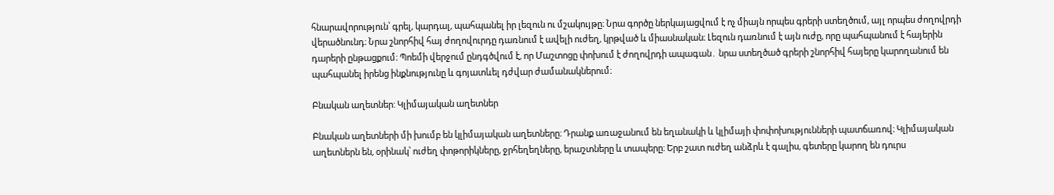հնարավորություն՝ գրել, կարդալ, պահպանել իր լեզուն ու մշակույթը։ Նրա գործը ներկայացվում է ոչ միայն որպես գրերի ստեղծում, այլ որպես ժողովրդի վերածնունդ։ Նրա շնորհիվ հայ ժողովուրդը դառնում է ավելի ուժեղ, կրթված և միասնական։ Լեզուն դառնում է այն ուժը, որը պահպանում է հայերին դարերի ընթացքում։ Պոեմի վերջում ընդգծվում է, որ Մաշտոցը փոխում է ժողովրդի ապագան․ նրա ստեղծած գրերի շնորհիվ հայերը կարողանում են պահպանել իրենց ինքնությունը և գոյատևել դժվար ժամանակներում։

Բնական աղետներ: Կլիմայական աղետներ

Բնական աղետների մի խումբ են կլիմայական աղետները։ Դրանք առաջանում են եղանակի և կլիմայի փոփոխությունների պատճառով։ Կլիմայական աղետներն են, օրինակ՝ ուժեղ փոթորիկները, ջրհեղեղները, երաշտները և տապերը։ Երբ շատ ուժեղ անձրև է գալիս, գետերը կարող են դուրս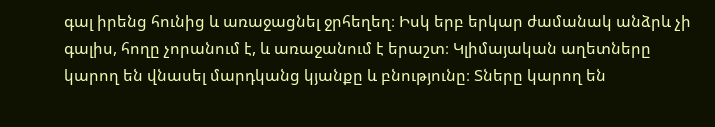գալ իրենց հունից և առաջացնել ջրհեղեղ։ Իսկ երբ երկար ժամանակ անձրև չի գալիս, հողը չորանում է, և առաջանում է երաշտ։ Կլիմայական աղետները կարող են վնասել մարդկանց կյանքը և բնությունը։ Տները կարող են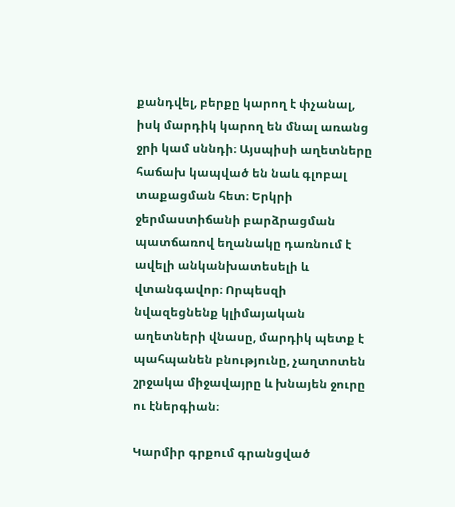քանդվել, բերքը կարող է փչանալ, իսկ մարդիկ կարող են մնալ առանց ջրի կամ սննդի։ Այսպիսի աղետները հաճախ կապված են նաև գլոբալ տաքացման հետ։ Երկրի ջերմաստիճանի բարձրացման պատճառով եղանակը դառնում է ավելի անկանխատեսելի և վտանգավոր։ Որպեսզի նվազեցնենք կլիմայական աղետների վնասը, մարդիկ պետք է պահպանեն բնությունը, չաղտոտեն շրջակա միջավայրը և խնայեն ջուրը ու էներգիան։

Կարմիր գրքում գրանցված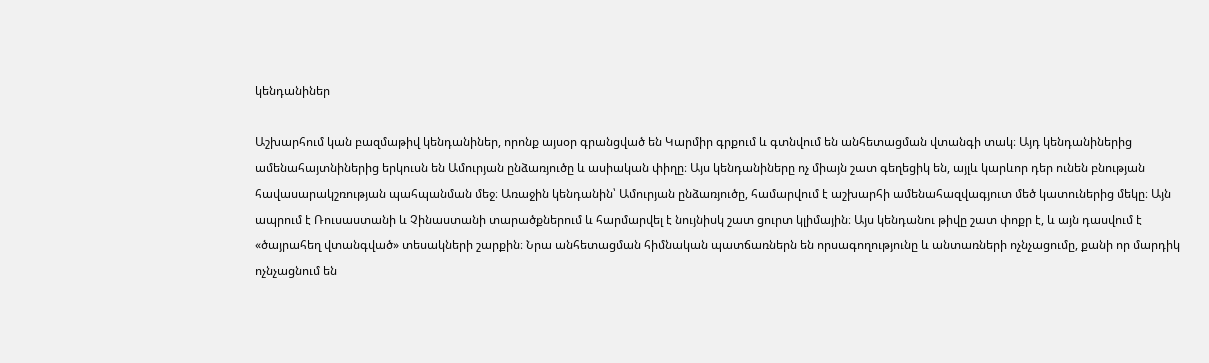կենդանիներ

Աշխարհում կան բազմաթիվ կենդանիներ, որոնք այսօր գրանցված են Կարմիր գրքում և գտնվում են անհետացման վտանգի տակ։ Այդ կենդանիներից ամենահայտնիներից երկուսն են Ամուրյան ընձառյուծը և ասիական փիղը։ Այս կենդանիները ոչ միայն շատ գեղեցիկ են, այլև կարևոր դեր ունեն բնության հավասարակշռության պահպանման մեջ։ Առաջին կենդանին՝ Ամուրյան ընձառյուծը, համարվում է աշխարհի ամենահազվագյուտ մեծ կատուներից մեկը։ Այն ապրում է Ռուսաստանի և Չինաստանի տարածքներում և հարմարվել է նույնիսկ շատ ցուրտ կլիմային։ Այս կենդանու թիվը շատ փոքր է, և այն դասվում է «ծայրահեղ վտանգված» տեսակների շարքին։ Նրա անհետացման հիմնական պատճառներն են որսագողությունը և անտառների ոչնչացումը, քանի որ մարդիկ ոչնչացնում են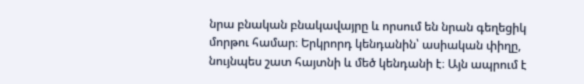նրա բնական բնակավայրը և որսում են նրան գեղեցիկ մորթու համար։ Երկրորդ կենդանին՝ ասիական փիղը, նույնպես շատ հայտնի և մեծ կենդանի է։ Այն ապրում է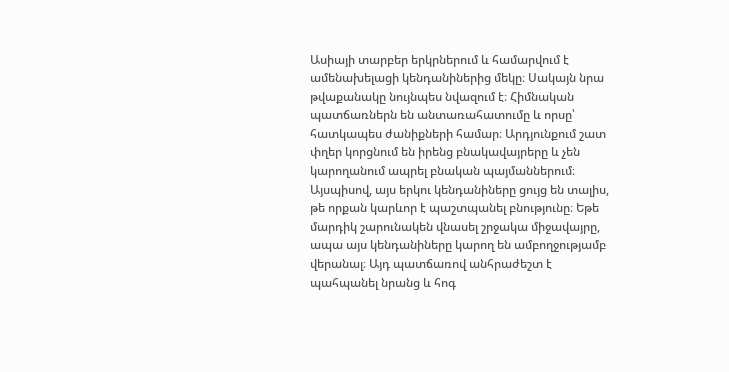Ասիայի տարբեր երկրներում և համարվում է ամենախելացի կենդանիներից մեկը։ Սակայն նրա թվաքանակը նույնպես նվազում է։ Հիմնական պատճառներն են անտառահատումը և որսը՝ հատկապես ժանիքների համար։ Արդյունքում շատ փղեր կորցնում են իրենց բնակավայրերը և չեն կարողանում ապրել բնական պայմաններում։ Այսպիսով, այս երկու կենդանիները ցույց են տալիս, թե որքան կարևոր է պաշտպանել բնությունը։ Եթե մարդիկ շարունակեն վնասել շրջակա միջավայրը, ապա այս կենդանիները կարող են ամբողջությամբ վերանալ։ Այդ պատճառով անհրաժեշտ է պահպանել նրանց և հոգ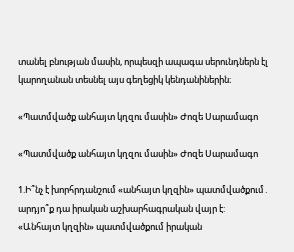տանել բնության մասին, որպեսզի ապագա սերունդներն էլ կարողանան տեսնել այս գեղեցիկ կենդանիներին։

«Պատմվածք անհայտ կղզու մասին» Ժոզե Սարամագո

«Պատմվածք անհայտ կղզու մասին» Ժոզե Սարամագո

1.Ի՞նչ է խորհրդանշում «անհայտ կղզին» պատմվածքում․ արդյո՞ք դա իրական աշխարհագրական վայր է:
«Անհայտ կղզին» պատմվածքում իրական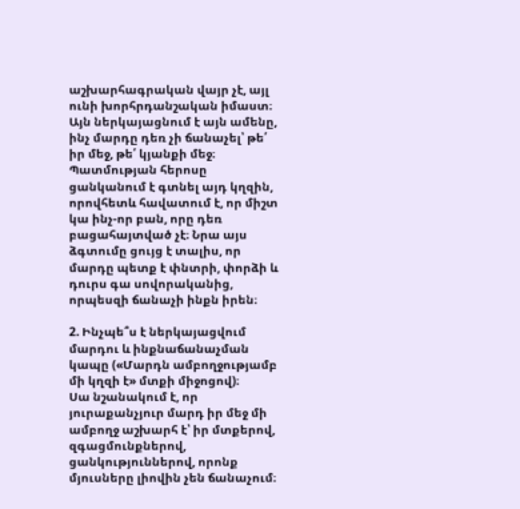աշխարհագրական վայր չէ, այլ ունի խորհրդանշական իմաստ։ Այն ներկայացնում է այն ամենը, ինչ մարդը դեռ չի ճանաչել՝ թե՛ իր մեջ, թե՛ կյանքի մեջ։ Պատմության հերոսը ցանկանում է գտնել այդ կղզին, որովհետև հավատում է, որ միշտ կա ինչ-որ բան, որը դեռ բացահայտված չէ։ Նրա այս ձգտումը ցույց է տալիս, որ մարդը պետք է փնտրի, փորձի և դուրս գա սովորականից, որպեսզի ճանաչի ինքն իրեն։

2. Ինչպե՞ս է ներկայացվում մարդու և ինքնաճանաչման կապը («Մարդն ամբողջությամբ մի կղզի է» մտքի միջոցով)։
Սա նշանակում է, որ յուրաքանչյուր մարդ իր մեջ մի ամբողջ աշխարհ է՝ իր մտքերով, զգացմունքներով, ցանկություններով, որոնք մյուսները լիովին չեն ճանաչում։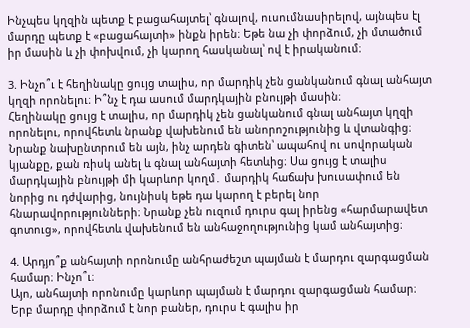Ինչպես կղզին պետք է բացահայտել՝ գնալով, ուսումնասիրելով, այնպես էլ մարդը պետք է «բացահայտի» ինքն իրեն։ Եթե նա չի փորձում, չի մտածում իր մասին և չի փոխվում, չի կարող հասկանալ՝ ով է իրականում։

3. Ինչո՞ւ է հեղինակը ցույց տալիս, որ մարդիկ չեն ցանկանում գնալ անհայտ կղզի որոնելու։ Ի՞նչ է դա ասում մարդկային բնույթի մասին։
Հեղինակը ցույց է տալիս, որ մարդիկ չեն ցանկանում գնալ անհայտ կղզի որոնելու, որովհետև նրանք վախենում են անորոշությունից և վտանգից։ Նրանք նախընտրում են այն, ինչ արդեն գիտեն՝ ապահով ու սովորական կյանքը, քան ռիսկ անել և գնալ անհայտի հետևից։ Սա ցույց է տալիս մարդկային բնույթի մի կարևոր կողմ․ մարդիկ հաճախ խուսափում են նորից ու դժվարից, նույնիսկ եթե դա կարող է բերել նոր հնարավորությունների։ Նրանք չեն ուզում դուրս գալ իրենց «հարմարավետ գոտուց», որովհետև վախենում են անհաջողությունից կամ անհայտից։

4. Արդյո՞ք անհայտի որոնումը անհրաժեշտ պայման է մարդու զարգացման համար։ Ինչո՞ւ։
Այո, անհայտի որոնումը կարևոր պայման է մարդու զարգացման համար։ Երբ մարդը փորձում է նոր բաներ, դուրս է գալիս իր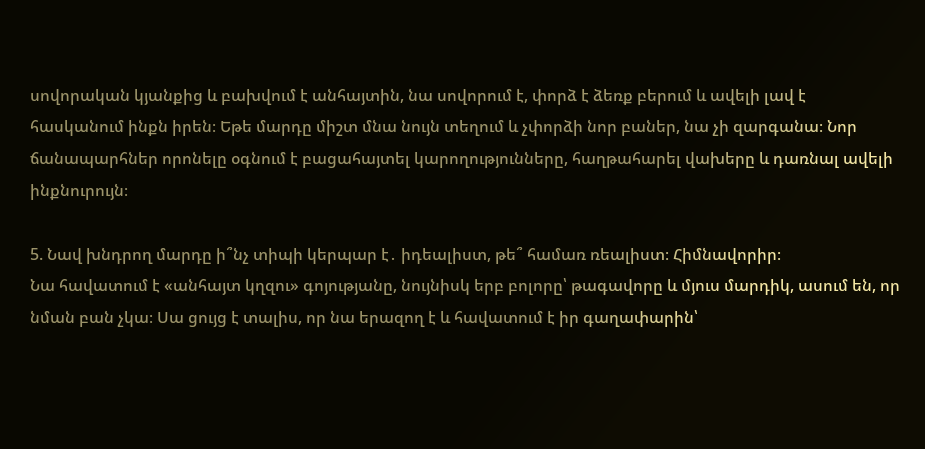սովորական կյանքից և բախվում է անհայտին, նա սովորում է, փորձ է ձեռք բերում և ավելի լավ է հասկանում ինքն իրեն։ Եթե մարդը միշտ մնա նույն տեղում և չփորձի նոր բաներ, նա չի զարգանա։ Նոր ճանապարհներ որոնելը օգնում է բացահայտել կարողությունները, հաղթահարել վախերը և դառնալ ավելի ինքնուրույն։

5. Նավ խնդրող մարդը ի՞նչ տիպի կերպար է․ իդեալիստ, թե՞ համառ ռեալիստ։ Հիմնավորիր։
Նա հավատում է «անհայտ կղզու» գոյությանը, նույնիսկ երբ բոլորը՝ թագավորը և մյուս մարդիկ, ասում են, որ նման բան չկա։ Սա ցույց է տալիս, որ նա երազող է և հավատում է իր գաղափարին՝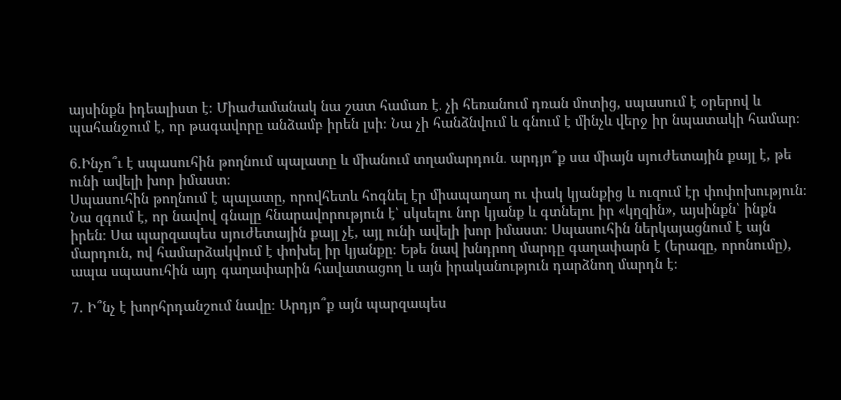այսինքն իդեալիստ է։ Միաժամանակ նա շատ համառ է․ չի հեռանում դռան մոտից, սպասում է օրերով և պահանջում է, որ թագավորը անձամբ իրեն լսի։ Նա չի հանձնվում և գնում է մինչև վերջ իր նպատակի համար։

6.Ինչո՞ւ է սպասուհին թողնում պալատը և միանում տղամարդուն․ արդյո՞ք սա միայն սյուժետային քայլ է, թե ունի ավելի խոր իմաստ։
Սպասուհին թողնում է պալատը, որովհետև հոգնել էր միապաղաղ ու փակ կյանքից և ուզում էր փոփոխություն։ Նա զգում է, որ նավով գնալը հնարավորություն է՝ սկսելու նոր կյանք և գտնելու իր «կղզին», այսինքն՝ ինքն իրեն։ Սա պարզապես սյուժետային քայլ չէ, այլ ունի ավելի խոր իմաստ։ Սպասուհին ներկայացնում է այն մարդուն, ով համարձակվում է փոխել իր կյանքը։ Եթե նավ խնդրող մարդը գաղափարն է (երազը, որոնումը), ապա սպասուհին այդ գաղափարին հավատացող և այն իրականություն դարձնող մարդն է։

7. Ի՞նչ է խորհրդանշում նավը։ Արդյո՞ք այն պարզապես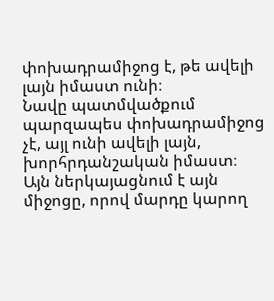փոխադրամիջոց է, թե ավելի լայն իմաստ ունի։
Նավը պատմվածքում պարզապես փոխադրամիջոց չէ, այլ ունի ավելի լայն, խորհրդանշական իմաստ։ Այն ներկայացնում է այն միջոցը, որով մարդը կարող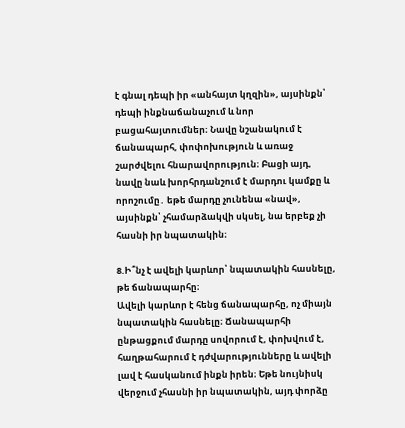է գնալ դեպի իր «անհայտ կղզին», այսինքն՝ դեպի ինքնաճանաչում և նոր բացահայտումներ։ Նավը նշանակում է ճանապարհ, փոփոխություն և առաջ շարժվելու հնարավորություն։ Բացի այդ, նավը նաև խորհրդանշում է մարդու կամքը և որոշումը․ եթե մարդը չունենա «նավ», այսինքն՝ չհամարձակվի սկսել, նա երբեք չի հասնի իր նպատակին։

8.Ի՞նչ է ավելի կարևոր՝ նպատակին հասնելը, թե ճանապարհը։
Ավելի կարևոր է հենց ճանապարհը, ոչ միայն նպատակին հասնելը։ Ճանապարհի ընթացքում մարդը սովորում է, փոխվում է, հաղթահարում է դժվարությունները և ավելի լավ է հասկանում ինքն իրեն։ Եթե նույնիսկ վերջում չհասնի իր նպատակին, այդ փորձը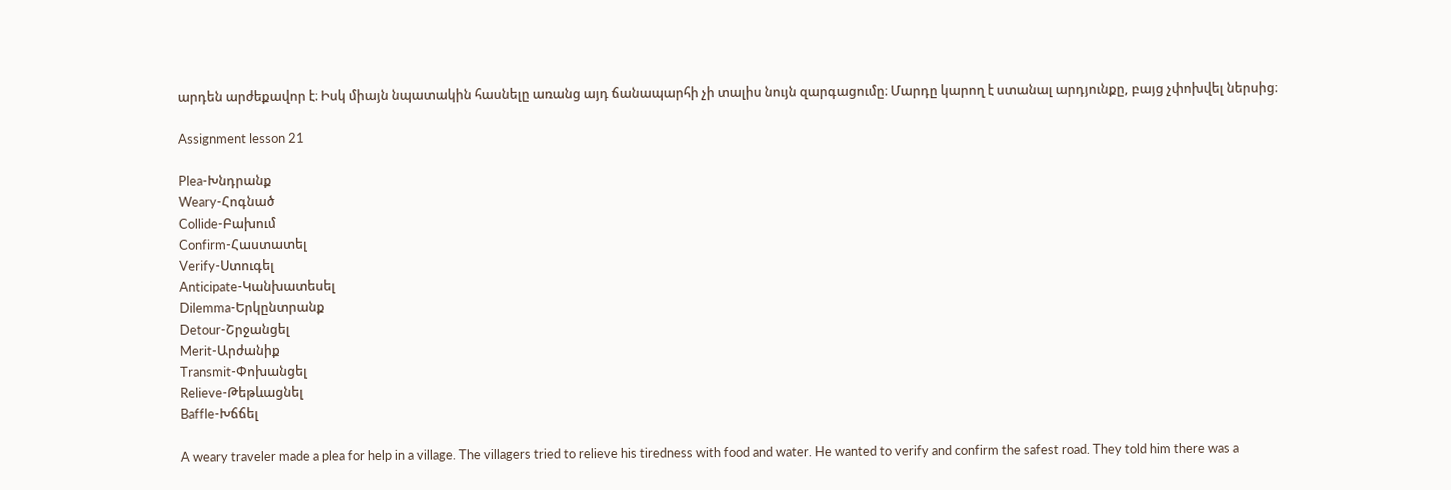արդեն արժեքավոր է։ Իսկ միայն նպատակին հասնելը առանց այդ ճանապարհի չի տալիս նույն զարգացումը։ Մարդը կարող է ստանալ արդյունքը, բայց չփոխվել ներսից։

Assignment lesson 21

Plea-Խնդրանք
Weary-Հոգնած
Collide-Բախում
Confirm-Հաստատել
Verify-Ստուգել
Anticipate-Կանխատեսել
Dilemma-Երկընտրանք
Detour-Շրջանցել
Merit-Արժանիք
Transmit-Փոխանցել
Relieve-Թեթևացնել
Baffle-Խճճել

A weary traveler made a plea for help in a village. The villagers tried to relieve his tiredness with food and water. He wanted to verify and confirm the safest road. They told him there was a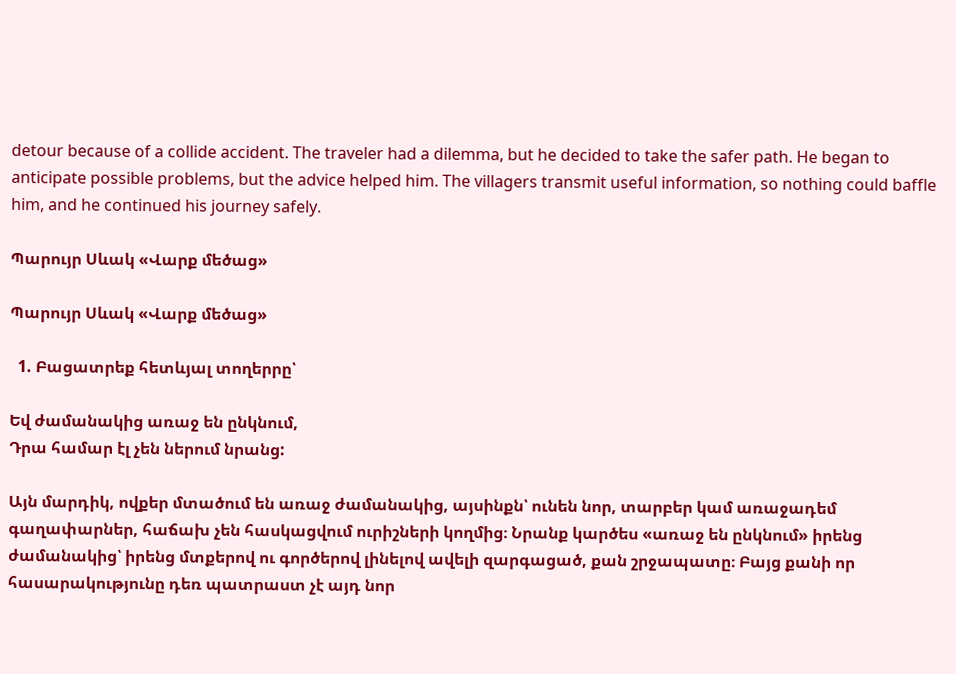detour because of a collide accident. The traveler had a dilemma, but he decided to take the safer path. He began to anticipate possible problems, but the advice helped him. The villagers transmit useful information, so nothing could baffle him, and he continued his journey safely.

Պարույր Սևակ «Վարք մեծաց»

Պարույր Սևակ «Վարք մեծաց»

  1. Բացատրեք հետևյալ տողերրը՝

Եվ ժամանակից առաջ են ընկնում,
Դրա համար էլ չեն ներում նրանց:

Այն մարդիկ, ովքեր մտածում են առաջ ժամանակից, այսինքն՝ ունեն նոր, տարբեր կամ առաջադեմ գաղափարներ, հաճախ չեն հասկացվում ուրիշների կողմից։ Նրանք կարծես «առաջ են ընկնում» իրենց ժամանակից՝ իրենց մտքերով ու գործերով լինելով ավելի զարգացած, քան շրջապատը։ Բայց քանի որ հասարակությունը դեռ պատրաստ չէ այդ նոր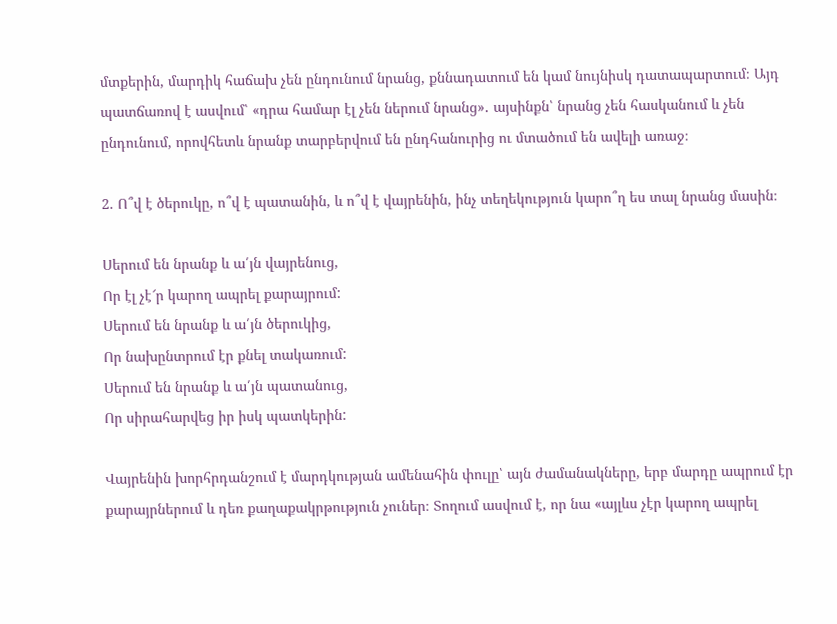մտքերին, մարդիկ հաճախ չեն ընդունում նրանց, քննադատում են կամ նույնիսկ դատապարտում։ Այդ պատճառով է ասվում՝ «դրա համար էլ չեն ներում նրանց»․ այսինքն՝ նրանց չեն հասկանում և չեն ընդունում, որովհետև նրանք տարբերվում են ընդհանուրից ու մտածում են ավելի առաջ։

2. Ո՞վ է ծերուկը, ո՞վ է պատանին, և ո՞վ է վայրենին, ինչ տեղեկություն կարո՞ղ ես տալ նրանց մասին։

Սերում են նրանք և ա՛յն վայրենուց,
Որ էլ չէ՜ր կարող ապրել քարայրում:
Սերում են նրանք և ա՛յն ծերուկից,
Որ նախընտրում էր քնել տակառում:
Սերում են նրանք և ա՛յն պատանուց,
Որ սիրահարվեց իր իսկ պատկերին:

Վայրենին խորհրդանշում է մարդկության ամենահին փուլը՝ այն ժամանակները, երբ մարդը ապրում էր քարայրներում և դեռ քաղաքակրթություն չուներ։ Տողում ասվում է, որ նա «այլևս չէր կարող ապրել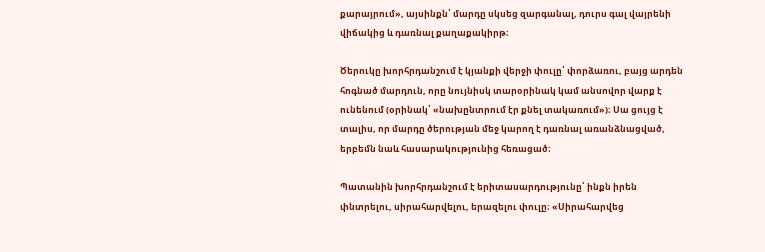քարայրում», այսինքն՝ մարդը սկսեց զարգանալ, դուրս գալ վայրենի վիճակից և դառնալ քաղաքակիրթ։

Ծերուկը խորհրդանշում է կյանքի վերջի փուլը՝ փորձառու, բայց արդեն հոգնած մարդուն, որը նույնիսկ տարօրինակ կամ անսովոր վարք է ունենում (օրինակ՝ «նախընտրում էր քնել տակառում»)։ Սա ցույց է տալիս, որ մարդը ծերության մեջ կարող է դառնալ առանձնացված, երբեմն նաև հասարակությունից հեռացած։

Պատանին խորհրդանշում է երիտասարդությունը՝ ինքն իրեն փնտրելու, սիրահարվելու, երազելու փուլը։ «Սիրահարվեց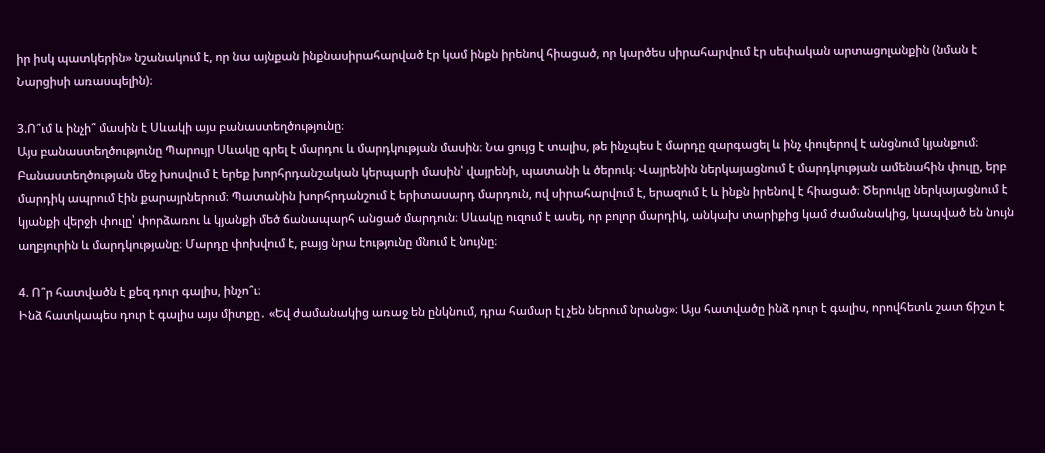իր իսկ պատկերին» նշանակում է, որ նա այնքան ինքնասիրահարված էր կամ ինքն իրենով հիացած, որ կարծես սիրահարվում էր սեփական արտացոլանքին (նման է Նարցիսի առասպելին)։

3.Ո՞ւմ և ինչի՞ մասին է Սևակի այս բանաստեղծությունը։
Այս բանաստեղծությունը Պարույր Սևակը գրել է մարդու և մարդկության մասին։ Նա ցույց է տալիս, թե ինչպես է մարդը զարգացել և ինչ փուլերով է անցնում կյանքում։ Բանաստեղծության մեջ խոսվում է երեք խորհրդանշական կերպարի մասին՝ վայրենի, պատանի և ծերուկ։ Վայրենին ներկայացնում է մարդկության ամենահին փուլը, երբ մարդիկ ապրում էին քարայրներում։ Պատանին խորհրդանշում է երիտասարդ մարդուն, ով սիրահարվում է, երազում է և ինքն իրենով է հիացած։ Ծերուկը ներկայացնում է կյանքի վերջի փուլը՝ փորձառու և կյանքի մեծ ճանապարհ անցած մարդուն։ Սևակը ուզում է ասել, որ բոլոր մարդիկ, անկախ տարիքից կամ ժամանակից, կապված են նույն աղբյուրին և մարդկությանը։ Մարդը փոխվում է, բայց նրա էությունը մնում է նույնը։

4. Ո՞ր հատվածն է քեզ դուր գալիս, ինչո՞ւ։
Ինձ հատկապես դուր է գալիս այս միտքը․ «Եվ ժամանակից առաջ են ընկնում, դրա համար էլ չեն ներում նրանց»։ Այս հատվածը ինձ դուր է գալիս, որովհետև շատ ճիշտ է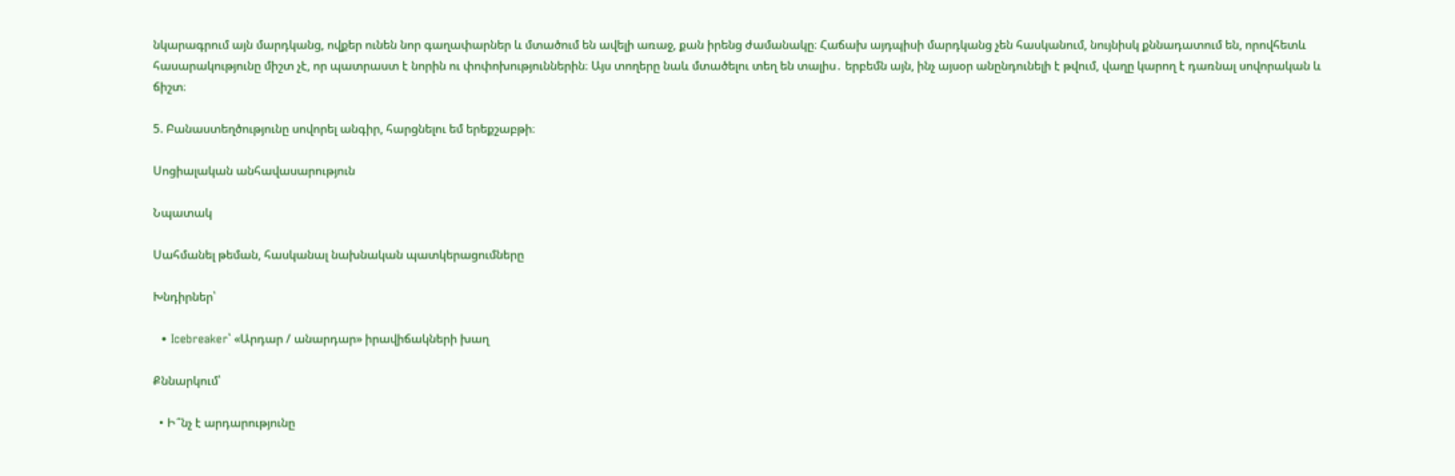նկարագրում այն մարդկանց, ովքեր ունեն նոր գաղափարներ և մտածում են ավելի առաջ, քան իրենց ժամանակը։ Հաճախ այդպիսի մարդկանց չեն հասկանում, նույնիսկ քննադատում են, որովհետև հասարակությունը միշտ չէ, որ պատրաստ է նորին ու փոփոխություններին։ Այս տողերը նաև մտածելու տեղ են տալիս․ երբեմն այն, ինչ այսօր անընդունելի է թվում, վաղը կարող է դառնալ սովորական և ճիշտ։

5. Բանաստեղծությունը սովորել անգիր, հարցնելու եմ երեքշաբթի։

Սոցիալական անհավասարություն

Նպատակ

Սահմանել թեման, հասկանալ նախնական պատկերացումները

Խնդիրներ՝

  • Icebreaker՝ «Արդար / անարդար» իրավիճակների խաղ

Քննարկում՝

  • Ի՞նչ է արդարությունը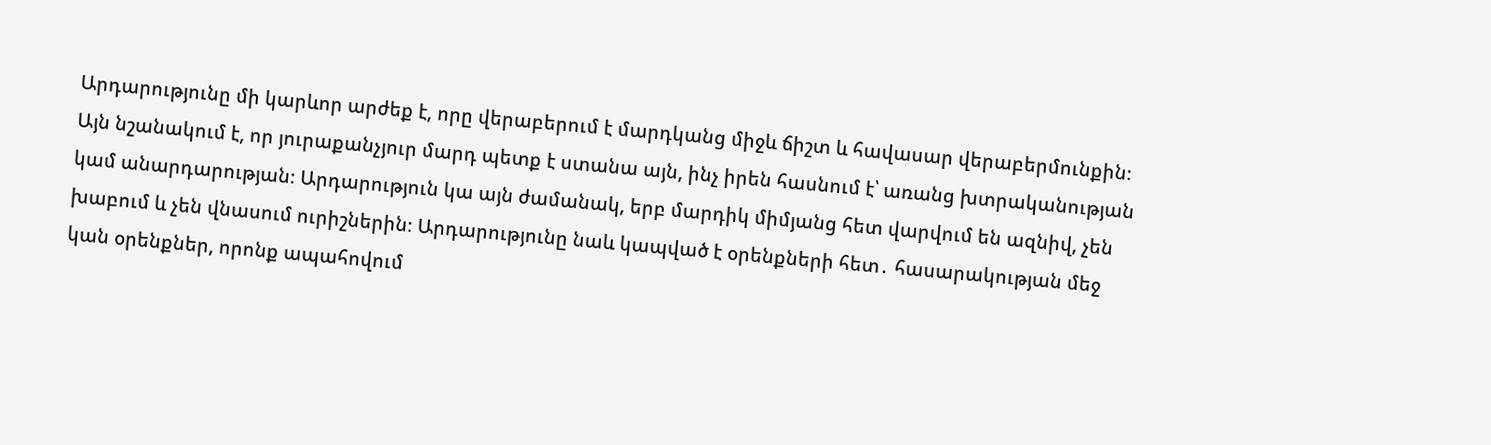Արդարությունը մի կարևոր արժեք է, որը վերաբերում է մարդկանց միջև ճիշտ և հավասար վերաբերմունքին։ Այն նշանակում է, որ յուրաքանչյուր մարդ պետք է ստանա այն, ինչ իրեն հասնում է՝ առանց խտրականության կամ անարդարության։ Արդարություն կա այն ժամանակ, երբ մարդիկ միմյանց հետ վարվում են ազնիվ, չեն խաբում և չեն վնասում ուրիշներին։ Արդարությունը նաև կապված է օրենքների հետ․ հասարակության մեջ կան օրենքներ, որոնք ապահովում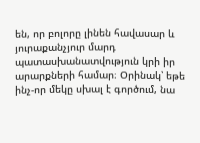են, որ բոլորը լինեն հավասար և յուրաքանչյուր մարդ պատասխանատվություն կրի իր արարքների համար։ Օրինակ՝ եթե ինչ-որ մեկը սխալ է գործում, նա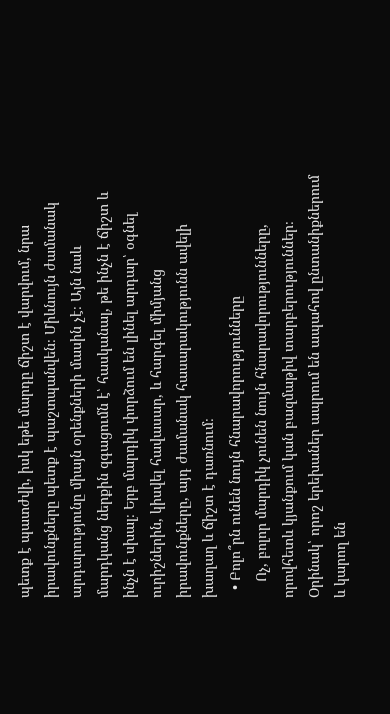պետք է պատժվի, իսկ եթե մարդը ճիշտ է վարվում, նրա իրավունքները պետք է պաշտպանվեն։ Միևնույն ժամանակ արդարությունը միայն օրենքների մասին չէ։ Այն նաև մարդկանց ներքին զգացումն է՝ հասկանալ, թե ինչն է ճիշտ և ինչն է սխալ։ Երբ մարդիկ փորձում են լինել արդար՝ օգնել ուրիշներին, կիսվել հավասար, և հարգել միմյանց իրավունքները, այդ ժամանակ հասարակությունն ավելի խաղաղ և ճիշտ է դառնում։
  • Բոլո՞րն ունեն նույն հնարավորությունները
    Ոչ, բոլոր մարդիկ չունեն նույն հնարավորությունները, որովհետև կյանքում կան բազմաթիվ տարբերություններ։ Օրինակ՝ որոշ երեխաներ ապրում են ապահով ընտանիքներում և կարող են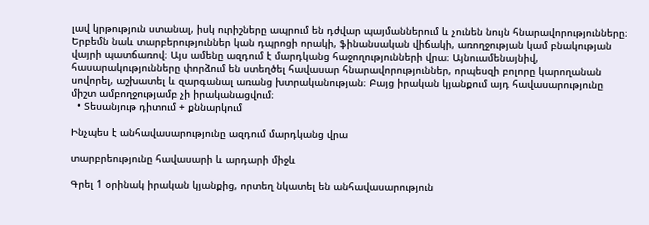լավ կրթություն ստանալ, իսկ ուրիշները ապրում են դժվար պայմաններում և չունեն նույն հնարավորությունները։ Երբեմն նաև տարբերություններ կան դպրոցի որակի, ֆինանսական վիճակի, առողջության կամ բնակության վայրի պատճառով։ Այս ամենը ազդում է մարդկանց հաջողությունների վրա։ Այնուամենայնիվ, հասարակությունները փորձում են ստեղծել հավասար հնարավորություններ, որպեսզի բոլորը կարողանան սովորել, աշխատել և զարգանալ առանց խտրականության։ Բայց իրական կյանքում այդ հավասարությունը միշտ ամբողջությամբ չի իրականացվում։
  • Տեսանյութ դիտում + քննարկում

Ինչպես է անհավասարությունը ազդում մարդկանց վրա

տարբրեությունը հավասարի և արդարի միջև

Գրել 1 օրինակ իրական կյանքից, որտեղ նկատել են անհավասարություն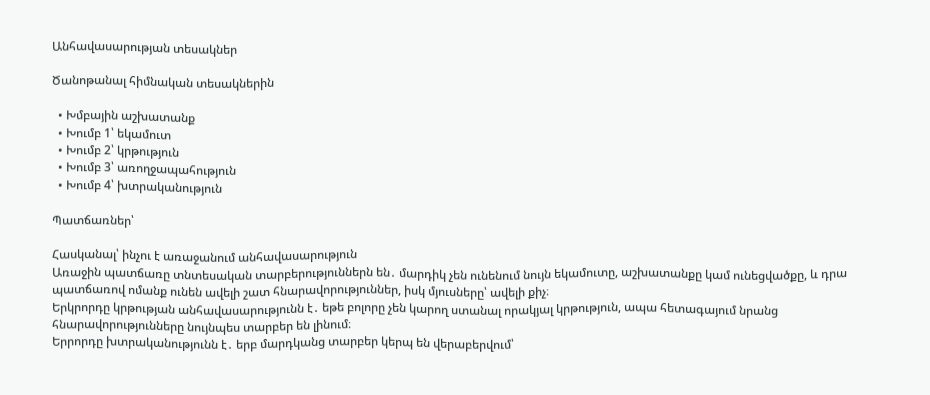Անհավասարության տեսակներ

Ծանոթանալ հիմնական տեսակներին

  • Խմբային աշխատանք
  • Խումբ 1՝ եկամուտ
  • Խումբ 2՝ կրթություն
  • Խումբ 3՝ առողջապահություն
  • Խումբ 4՝ խտրականություն

Պատճառներ՝

Հասկանալ՝ ինչու է առաջանում անհավասարություն
Առաջին պատճառը տնտեսական տարբերություններն են․ մարդիկ չեն ունենում նույն եկամուտը, աշխատանքը կամ ունեցվածքը, և դրա պատճառով ոմանք ունեն ավելի շատ հնարավորություններ, իսկ մյուսները՝ ավելի քիչ։
Երկրորդը կրթության անհավասարությունն է․ եթե բոլորը չեն կարող ստանալ որակյալ կրթություն, ապա հետագայում նրանց հնարավորությունները նույնպես տարբեր են լինում։
Երրորդը խտրականությունն է․ երբ մարդկանց տարբեր կերպ են վերաբերվում՝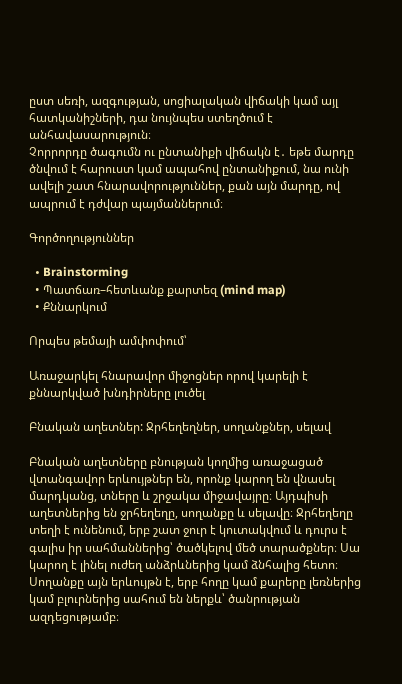ըստ սեռի, ազգության, սոցիալական վիճակի կամ այլ հատկանիշների, դա նույնպես ստեղծում է անհավասարություն։
Չորրորդը ծագումն ու ընտանիքի վիճակն է․ եթե մարդը ծնվում է հարուստ կամ ապահով ընտանիքում, նա ունի ավելի շատ հնարավորություններ, քան այն մարդը, ով ապրում է դժվար պայմաններում։

Գործողություններ

  • Brainstorming
  • Պատճառ–հետևանք քարտեզ (mind map)
  • Քննարկում

Որպես թեմայի ամփոփում՝

Առաջարկել հնարավոր միջոցներ որով կարելի է քննարկված խնդիրները լուծել

Բնական աղետներ: Ջրհեղեղներ, սողանքներ, սելավ

Բնական աղետները բնության կողմից առաջացած վտանգավոր երևույթներ են, որոնք կարող են վնասել մարդկանց, տները և շրջակա միջավայրը։ Այդպիսի աղետներից են ջրհեղեղը, սողանքը և սելավը։ Ջրհեղեղը տեղի է ունենում, երբ շատ ջուր է կուտակվում և դուրս է գալիս իր սահմաններից՝ ծածկելով մեծ տարածքներ։ Սա կարող է լինել ուժեղ անձրևներից կամ ձնհալից հետո։ Սողանքը այն երևույթն է, երբ հողը կամ քարերը լեռներից կամ բլուրներից սահում են ներքև՝ ծանրության ազդեցությամբ։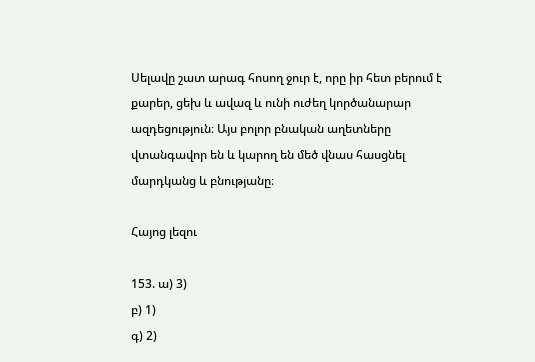Սելավը շատ արագ հոսող ջուր է, որը իր հետ բերում է քարեր, ցեխ և ավազ և ունի ուժեղ կործանարար ազդեցություն։ Այս բոլոր բնական աղետները վտանգավոր են և կարող են մեծ վնաս հասցնել մարդկանց և բնությանը։

Հայոց լեզու

153. ա) 3)
բ) 1)
գ) 2)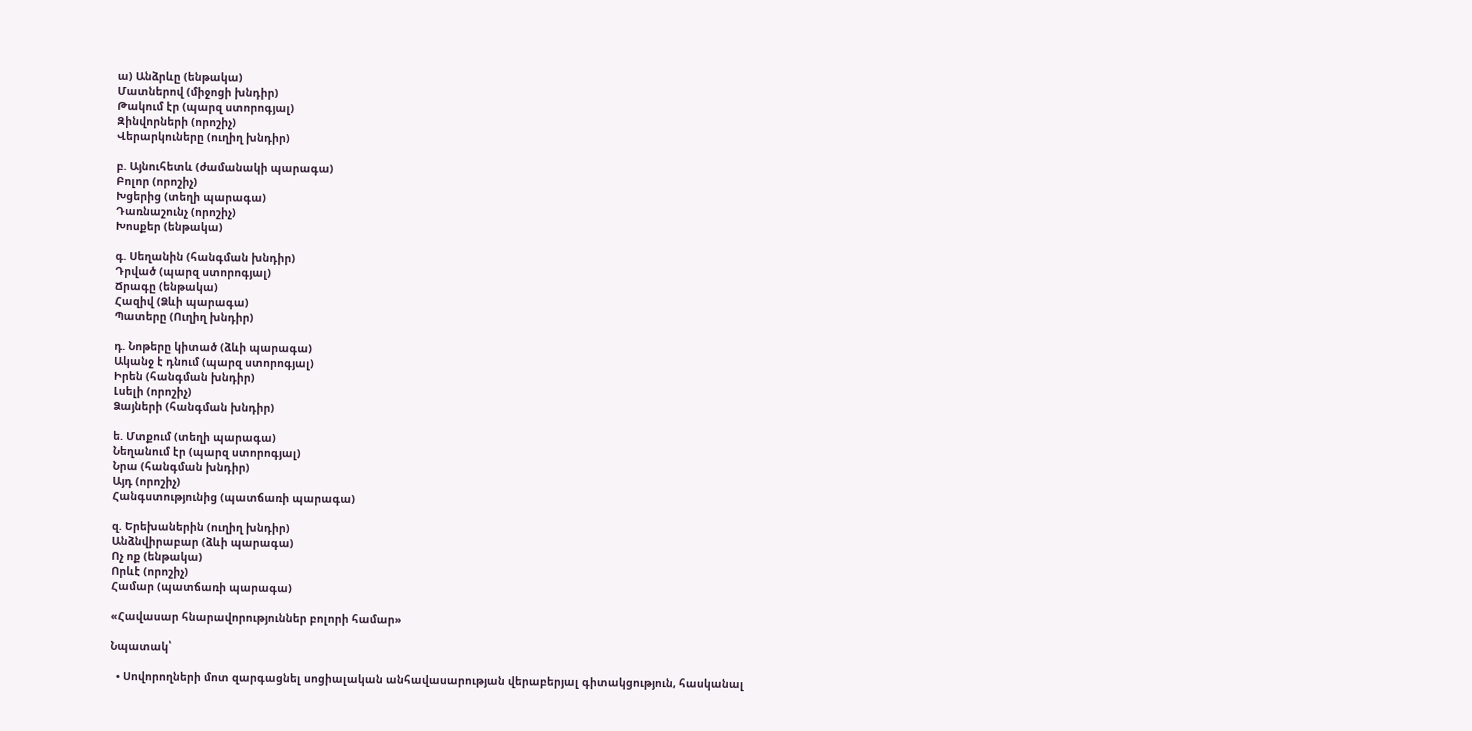ա) Անձրևը (ենթակա)
Մատներով (միջոցի խնդիր)
Թակում էր (պարզ ստորոգյալ)
Զինվորների (որոշիչ)
Վերարկուները (ուղիղ խնդիր)

բ. Այնուհետև (ժամանակի պարագա)
Բոլոր (որոշիչ)
Խցերից (տեղի պարագա)
Դառնաշունչ (որոշիչ)
Խոսքեր (ենթակա)

գ. Սեղանին (հանգման խնդիր)
Դրված (պարզ ստորոգյալ)
Ճրագը (ենթակա)
Հազիվ (Ձևի պարագա)
Պատերը (Ուղիղ խնդիր)

դ. Նոթերը կիտած (ձևի պարագա)
Ականջ է դնում (պարզ ստորոգյալ)
Իրեն (հանգման խնդիր)
Լսելի (որոշիչ)
Ձայների (հանգման խնդիր)

ե. Մտքում (տեղի պարագա)
Նեղանում էր (պարզ ստորոգյալ)
Նրա (հանգման խնդիր)
Այդ (որոշիչ)
Հանգստությունից (պատճառի պարագա)

զ. Երեխաներին (ուղիղ խնդիր)
Անձնվիրաբար (ձևի պարագա)
Ոչ ոք (ենթակա)
Որևէ (որոշիչ)
Համար (պատճառի պարագա)

«Հավասար հնարավորություններ բոլորի համար»

Նպատակ՝

  • Սովորողների մոտ զարգացնել սոցիալական անհավասարության վերաբերյալ գիտակցություն, հասկանալ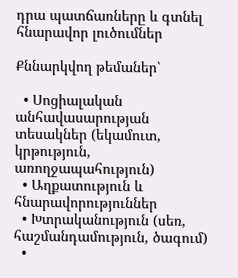դրա պատճառները և գտնել հնարավոր լուծումներ

Քննարկվող թեմաներ՝

  • Սոցիալական անհավասարության տեսակներ (եկամուտ, կրթություն, առողջապահություն)
  • Աղքատություն և հնարավորություններ
  • Խտրականություն (սեռ, հաշմանդամություն, ծագում)
  •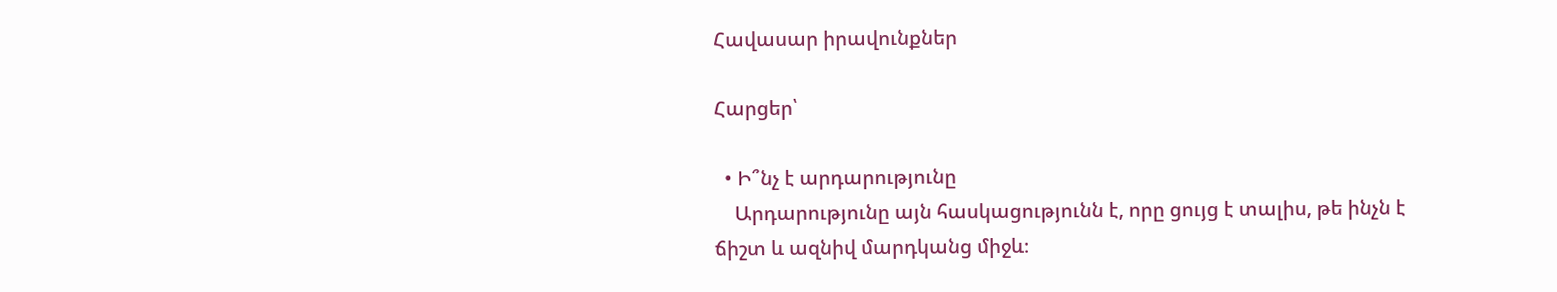Հավասար իրավունքներ

Հարցեր՝

  • Ի՞նչ է արդարությունը
    Արդարությունը այն հասկացությունն է, որը ցույց է տալիս, թե ինչն է ճիշտ և ազնիվ մարդկանց միջև։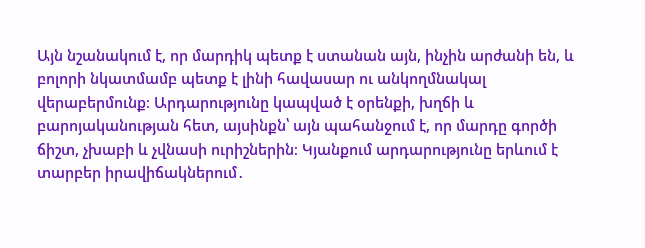Այն նշանակում է, որ մարդիկ պետք է ստանան այն, ինչին արժանի են, և բոլորի նկատմամբ պետք է լինի հավասար ու անկողմնակալ վերաբերմունք։ Արդարությունը կապված է օրենքի, խղճի և բարոյականության հետ, այսինքն՝ այն պահանջում է, որ մարդը գործի ճիշտ, չխաբի և չվնասի ուրիշներին։ Կյանքում արդարությունը երևում է տարբեր իրավիճակներում․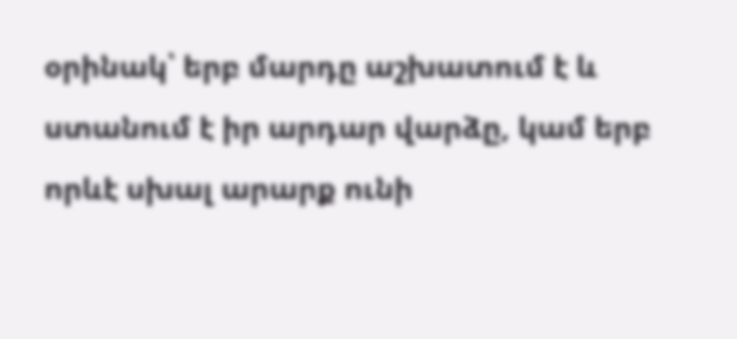օրինակ՝ երբ մարդը աշխատում է և ստանում է իր արդար վարձը, կամ երբ որևէ սխալ արարք ունի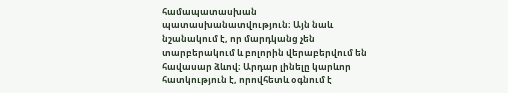համապատասխան պատասխանատվություն։ Այն նաև նշանակում է, որ մարդկանց չեն տարբերակում և բոլորին վերաբերվում են հավասար ձևով։ Արդար լինելը կարևոր հատկություն է, որովհետև օգնում է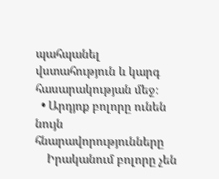պահպանել վստահություն և կարգ հասարակության մեջ։
  • Արդյոք բոլորը ունեն նույն հնարավորությունները
    Իրականում բոլորը չեն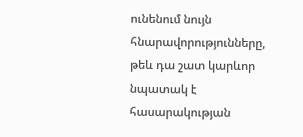ունենում նույն հնարավորությունները, թեև դա շատ կարևոր նպատակ է հասարակության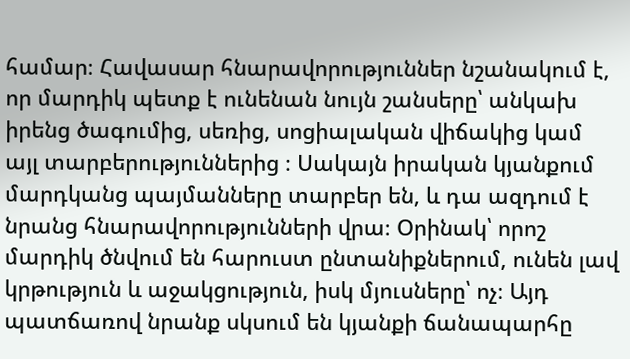համար։ Հավասար հնարավորություններ նշանակում է, որ մարդիկ պետք է ունենան նույն շանսերը՝ անկախ իրենց ծագումից, սեռից, սոցիալական վիճակից կամ այլ տարբերություններից ։ Սակայն իրական կյանքում մարդկանց պայմանները տարբեր են, և դա ազդում է նրանց հնարավորությունների վրա։ Օրինակ՝ որոշ մարդիկ ծնվում են հարուստ ընտանիքներում, ունեն լավ կրթություն և աջակցություն, իսկ մյուսները՝ ոչ։ Այդ պատճառով նրանք սկսում են կյանքի ճանապարհը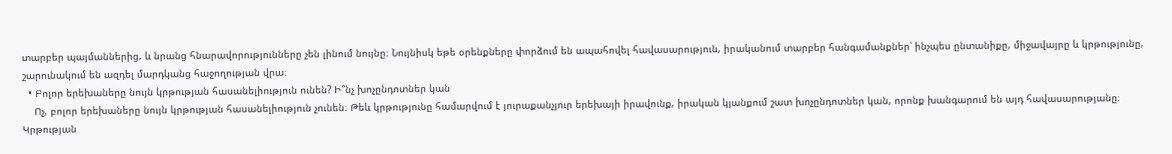տարբեր պայմաններից, և նրանց հնարավորությունները չեն լինում նույնը։ Նույնիսկ եթե օրենքները փորձում են ապահովել հավասարություն, իրականում տարբեր հանգամանքներ՝ ինչպես ընտանիքը, միջավայրը և կրթությունը, շարունակում են ազդել մարդկանց հաջողության վրա։
  • Բոլոր երեխաները նույն կրթության հասանելիություն ունեն? Ի՞նչ խոչընդոտներ կան
    Ոչ, բոլոր երեխաները նույն կրթության հասանելիություն չունեն։ Թեև կրթությունը համարվում է յուրաքանչյուր երեխայի իրավունք, իրական կյանքում շատ խոչընդոտներ կան, որոնք խանգարում են այդ հավասարությանը։ Կրթության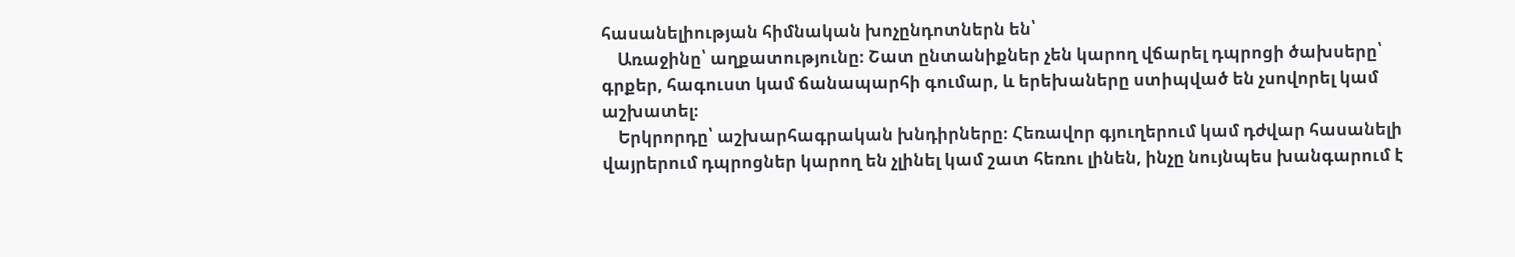հասանելիության հիմնական խոչընդոտներն են՝
    Առաջինը՝ աղքատությունը։ Շատ ընտանիքներ չեն կարող վճարել դպրոցի ծախսերը՝ գրքեր, հագուստ կամ ճանապարհի գումար, և երեխաները ստիպված են չսովորել կամ աշխատել։
    Երկրորդը՝ աշխարհագրական խնդիրները։ Հեռավոր գյուղերում կամ դժվար հասանելի վայրերում դպրոցներ կարող են չլինել կամ շատ հեռու լինեն, ինչը նույնպես խանգարում է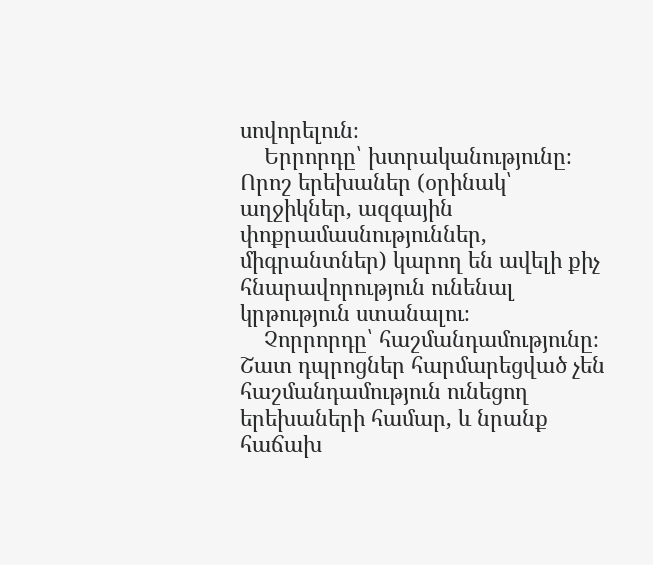սովորելուն։
    Երրորդը՝ խտրականությունը։ Որոշ երեխաներ (օրինակ՝ աղջիկներ, ազգային փոքրամասնություններ, միգրանտներ) կարող են ավելի քիչ հնարավորություն ունենալ կրթություն ստանալու։
    Չորրորդը՝ հաշմանդամությունը։ Շատ դպրոցներ հարմարեցված չեն հաշմանդամություն ունեցող երեխաների համար, և նրանք հաճախ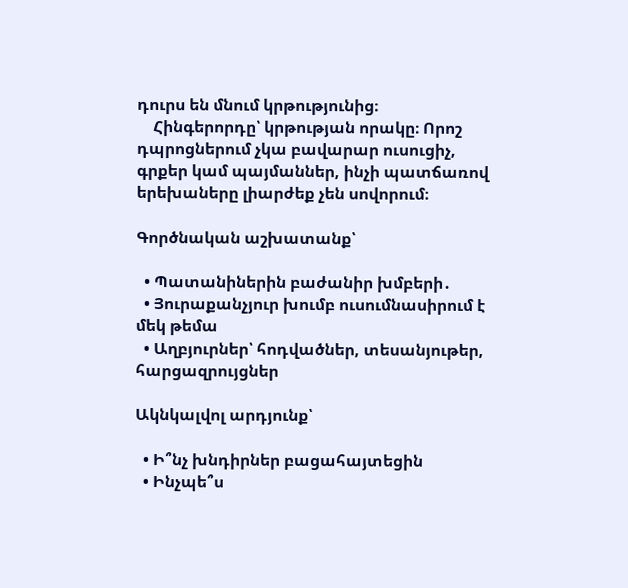դուրս են մնում կրթությունից։
    Հինգերորդը՝ կրթության որակը։ Որոշ դպրոցներում չկա բավարար ուսուցիչ, գրքեր կամ պայմաններ, ինչի պատճառով երեխաները լիարժեք չեն սովորում։

Գործնական աշխատանք՝

  • Պատանիներին բաժանիր խմբերի․
  • Յուրաքանչյուր խումբ ուսումնասիրում է մեկ թեմա
  • Աղբյուրներ՝ հոդվածներ, տեսանյութեր, հարցազրույցներ

Ակնկալվոլ արդյունք՝

  • Ի՞նչ խնդիրներ բացահայտեցին
  • Ինչպե՞ս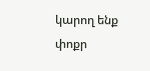կարող ենք փոքր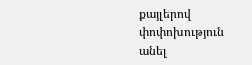քայլերով փոփոխություն անել